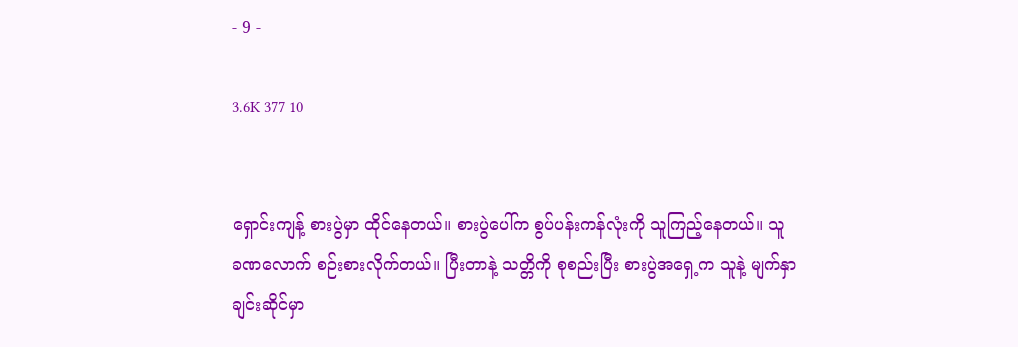- 9 -

3.6K 377 10


ရှောင်းကျန့် စားပွဲမှာ ထိုင်နေတယ်။ စားပွဲပေါ်က စွပ်ပန်းကန်လုံးကို သူကြည့်နေတယ်။ သူ ခဏလောက် စဉ်းစားလိုက်တယ်။ ပြီးတာနဲ့ သတ္တိကို စုစည်းပြီး စားပွဲအရှေ့က သူနဲ့ မျက်နှာချင်းဆိုင်မှာ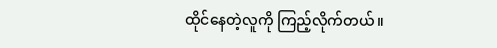ထိုင်နေတဲ့လူကို ကြည့်လိုက်တယ်။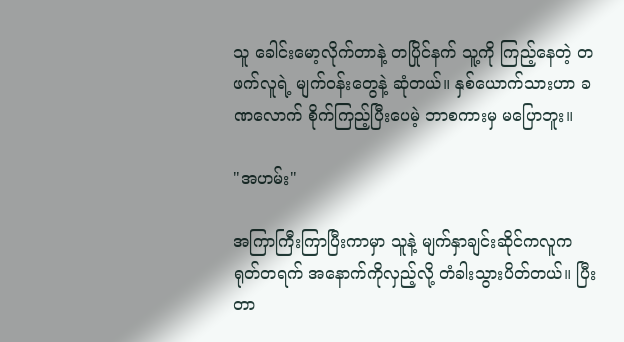သူ ခေါင်းမော့လိုက်တာနဲ့ တပြိုင်နက် သူ့ကို ကြည့်နေတဲ့ တဖက်လူရဲ့ မျက်ဝန်းတွေနဲ့ ဆုံတယ်။ နှစ်ယောက်သားဟာ ခဏလောက် စိုက်ကြည့်ပြီးပေမဲ့ ဘာစကားမှ မပြောဘူး။

"အဟမ်း"

အကြာကြီးကြာပြီးကာမှာ သူနဲ့ မျက်နှာချင်းဆိုင်ကလူက ရုတ်တရက် အနောက်ကိုလှည့်လို့ တံခါးသွားပိတ်တယ်။ ပြီးတာ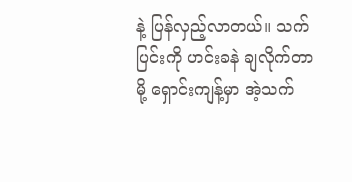နဲ့ ပြန်လှည့်လာတယ်။ သက်ပြင်းကို ဟင်းခနဲ ချလိုက်တာမို့ ရှောင်းကျန့်မှာ အဲ့သက်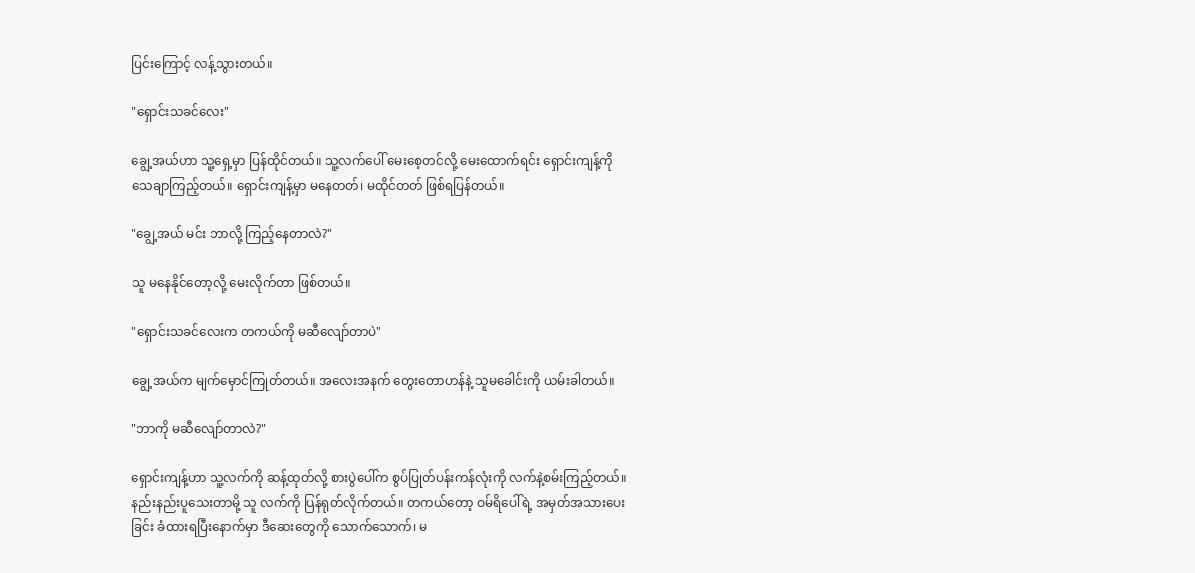ပြင်းကြောင့် လန့်သွားတယ်။

"ရှောင်းသခင်လေး"

ချွေ့အယ်ဟာ သူ့ရှေ့မှာ ပြန်ထိုင်တယ်။ သူ့လက်ပေါ် မေးစေ့တင်လို့ မေးထောက်ရင်း ရှောင်းကျန့်ကို သေချာကြည့်တယ်။ ရှောင်းကျန့်မှာ မနေတတ်၊ မထိုင်တတ် ဖြစ်ရပြန်တယ်။

"ချွေ့အယ် မင်း ဘာလို့ ကြည့်နေတာလဲ?"

သူ မနေနိုင်တော့လို့ မေးလိုက်တာ ဖြစ်တယ်။

"ရှောင်းသခင်လေးက တကယ်ကို မဆီလျော်တာပဲ"

ချွေ့အယ်က မျက်မှောင်ကြုတ်တယ်။ အလေးအနက် တွေးတောဟန်နဲ့ သူမခေါင်းကို ယမ်းခါတယ်။

"ဘာကို မဆီလျော်တာလဲ?"

ရှောင်းကျန့်ဟာ သူ့လက်ကို ဆန့်ထုတ်လို့ စားပွဲပေါ်က စွပ်ပြုတ်ပန်းကန်လုံးကို လက်နဲ့စမ်းကြည့်တယ်။ နည်းနည်းပူသေးတာမို့ သူ လက်ကို ပြန်ရုတ်လိုက်တယ်။ တကယ်တော့ ဝမ်ရိပေါ်ရဲ့ အမှတ်အသားပေးခြင်း ခံထားရပြီးနောက်မှာ ဒီဆေးတွေကို သောက်သောက်၊ မ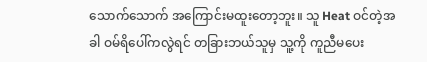သောက်သောက် အကြောင်းမထူးတော့ဘူး။ သူ Heat ဝင်တဲ့အခါ ဝမ်ရိပေါ်ကလွဲရင် တခြားဘယ်သူမှ သူ့ကို ကူညီမပေး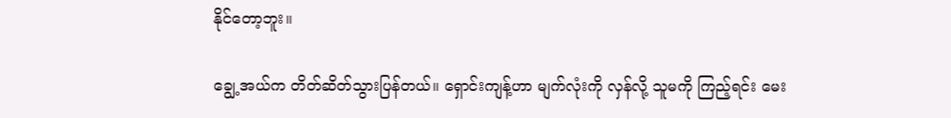နိုင်တော့ဘူး။

ချွေ့အယ်က တိတ်ဆိတ်သွားပြန်တယ်။ ရှောင်းကျန့်ဟာ မျက်လုံးကို လှန်လို့ သူမကို ကြည့်ရင်း မေး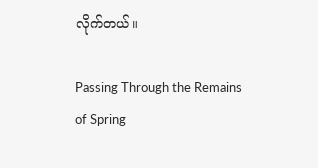လိုက်တယ်။

Passing Through the Remains of Spring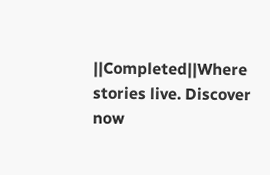||Completed||Where stories live. Discover now